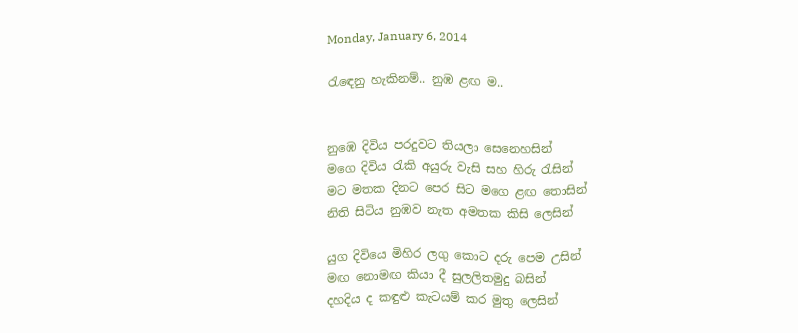Monday, January 6, 2014

රැඳෙනු හැකිනම්.. නුඹ ළඟ ම..


නුඹෙ දිවිය පරදුවට තියලා සෙනෙහසින්
මගෙ දිවිය රැකි අයුරු වැසි සහ හිරු රැසින්
මට මතක දිනට පෙර සිට මගෙ ළඟ තොසින්
නිති සිටිය නුඹව නැත අමතක කිසි ලෙසින්

යුග දිවියෙ මිහිර ලගු කොට දරු පෙම උසින්
මඟ නොමඟ කියා දී සුලලිතමුදු බසින්
දහදිය ද කඳුළු කැටයම් කර මුතු ලෙසින්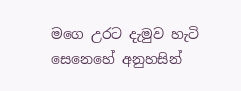මගෙ උරට දැමුව හැටි සෙනෙහේ අනුහසින්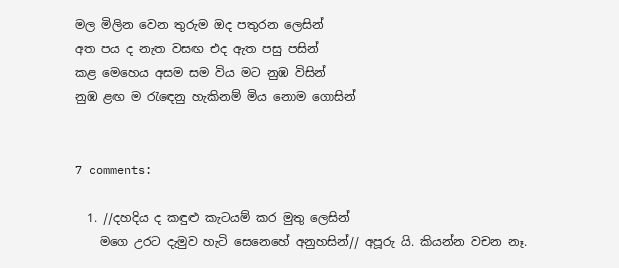මල මිලින වෙන තුරුම ඔද පතුරන ලෙසින්
අත පය ද නැත වසඟ එද ඇත පසු පසින්
කළ මෙහෙය අසම සම විය මට නුඹ විසින්
නුඹ ළඟ ම රැඳෙනු හැකිනම් මිය නොම ගොසින්


7 comments:

  1. //දහදිය ද කඳුළු කැටයම් කර මුතු ලෙසින්
    මගෙ උරට දැමුව හැටි සෙනෙහේ අනුහසින්// අපූරු යි. කියන්න වචන නෑ.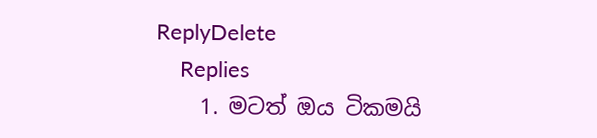ReplyDelete
    Replies
    1. මටත් ඔය ටිකමයි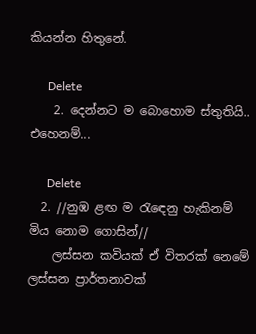කියන්න හිතුනේ.

      Delete
    2. දෙන්නට ම බොහොම ස්තුතියි.. එහෙනම්...

      Delete
  2. //නුඹ ළඟ ම රැඳෙනු හැකිනම් මිය නොම ගොසින්//
    ලස්සන කවියක් ඒ විතරක් නෙමේ ලස්සන ප්‍රාර්තනාවක්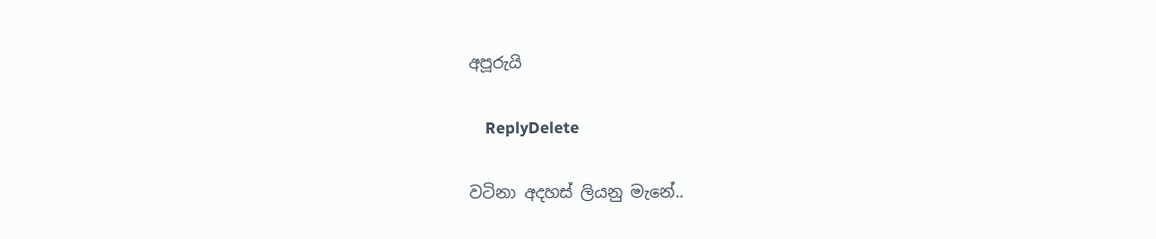අපූරුයි

    ReplyDelete

වටිනා අදහස් ලියනු මැනේ..